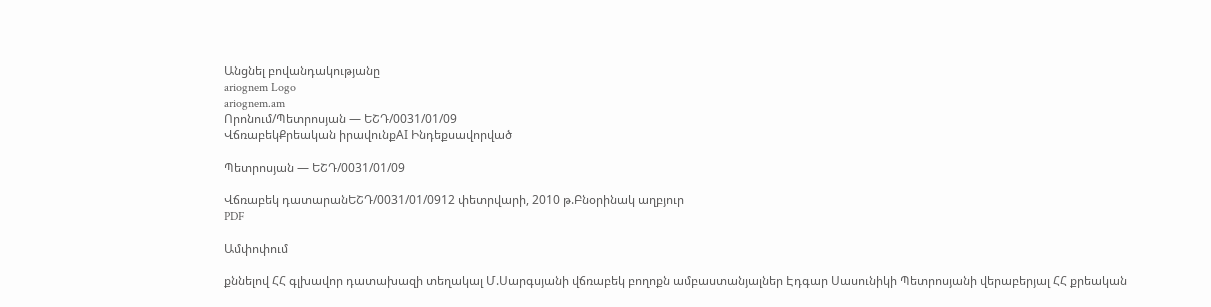Անցնել բովանդակությանը
ariognem Logo
ariognem.am
Որոնում/Պետրոսյան — ԵՇԴ/0031/01/09
ՎճռաբեկՔրեական իրավունքAI Ինդեքսավորված

Պետրոսյան — ԵՇԴ/0031/01/09

Վճռաբեկ դատարանԵՇԴ/0031/01/0912 փետրվարի, 2010 թ.Բնօրինակ աղբյուր
PDF

Ամփոփում

քննելով ՀՀ գլխավոր դատախազի տեղակալ Մ.Սարգսյանի վճռաբեկ բողոքն ամբաստանյալներ Էդգար Սասունիկի Պետրոսյանի վերաբերյալ ՀՀ քրեական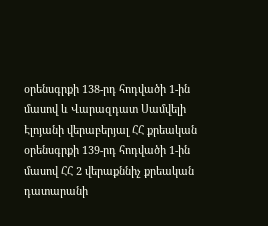օրենսգրքի 138-րդ հոդվածի 1-ին մասով և Վարազդատ Սամվելի Էլոյանի վերաբերյալ ՀՀ քրեական օրենսգրքի 139-րդ հոդվածի 1-ին մասով ՀՀ 2 վերաքննիչ քրեական դատարանի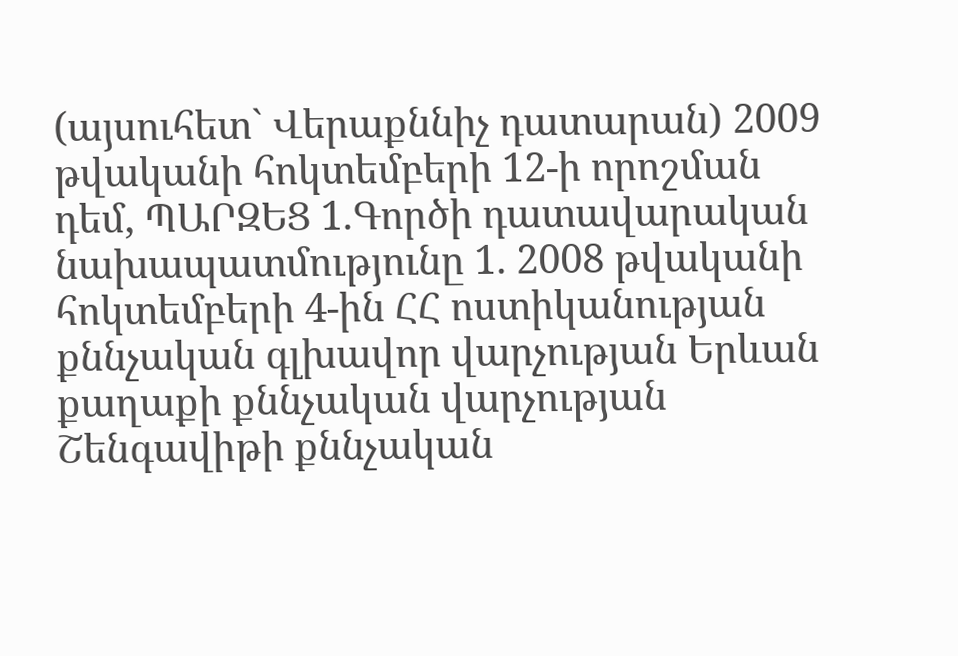(այսուհետ` Վերաքննիչ դատարան) 2009 թվականի հոկտեմբերի 12-ի որոշման դեմ, ՊԱՐԶԵՑ 1.Գործի դատավարական նախապատմությունը 1. 2008 թվականի հոկտեմբերի 4-ին ՀՀ ոստիկանության քննչական գլխավոր վարչության Երևան քաղաքի քննչական վարչության Շենգավիթի քննչական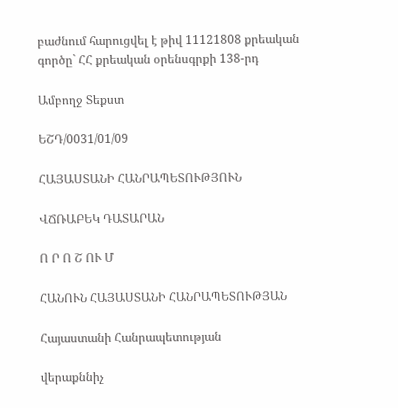բաժնում հարուցվել է թիվ 11121808 քրեական գործը` ՀՀ քրեական օրենսգրքի 138-րդ

Ամբողջ Տեքստ

ԵՇԴ/0031/01/09

ՀԱՅԱՍՏԱՆԻ ՀԱՆՐԱՊԵՏՈՒԹՅՈՒՆ

ՎՃՌԱԲԵԿ ԴԱՏԱՐԱՆ

Ո Ր Ո Շ ՈՒ Մ

ՀԱՆՈՒՆ ՀԱՅԱՍՏԱՆԻ ՀԱՆՐԱՊԵՏՈՒԹՅԱՆ

Հայաստանի Հանրապետության

վերաքննիչ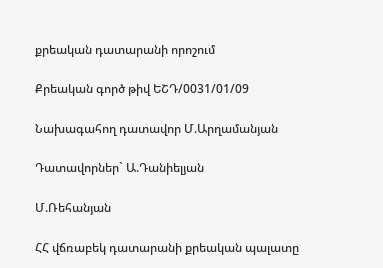քրեական դատարանի որոշում

Քրեական գործ թիվ ԵՇԴ/0031/01/09

Նախագահող դատավոր Մ.Արղամանյան

Դատավորներ` Ա.Դանիելյան

Մ.Ռեհանյան

ՀՀ վճռաբեկ դատարանի քրեական պալատը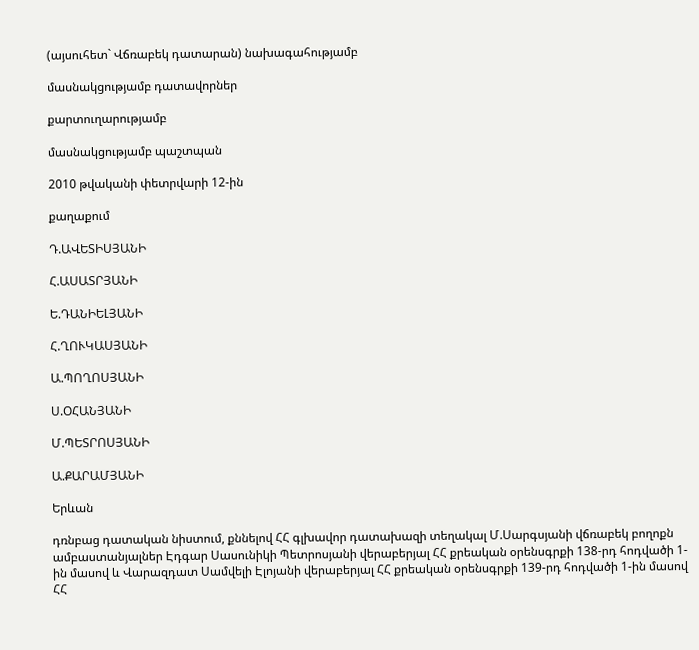(այսուհետ` Վճռաբեկ դատարան) նախագահությամբ

մասնակցությամբ դատավորներ

քարտուղարությամբ

մասնակցությամբ պաշտպան

2010 թվականի փետրվարի 12-ին

քաղաքում

Դ.ԱՎԵՏԻՍՅԱՆԻ

Հ.ԱՍԱՏՐՅԱՆԻ

Ե.ԴԱՆԻԵԼՅԱՆԻ

Հ.ՂՈՒԿԱՍՅԱՆԻ

Ա.ՊՈՂՈՍՅԱՆԻ

Ս.ՕՀԱՆՅԱՆԻ

Մ.ՊԵՏՐՈՍՅԱՆԻ

Ա.ՔԱՐԱՄՅԱՆԻ

Երևան

դռնբաց դատական նիստում, քննելով ՀՀ գլխավոր դատախազի տեղակալ Մ.Սարգսյանի վճռաբեկ բողոքն ամբաստանյալներ Էդգար Սասունիկի Պետրոսյանի վերաբերյալ ՀՀ քրեական օրենսգրքի 138-րդ հոդվածի 1-ին մասով և Վարազդատ Սամվելի Էլոյանի վերաբերյալ ՀՀ քրեական օրենսգրքի 139-րդ հոդվածի 1-ին մասով ՀՀ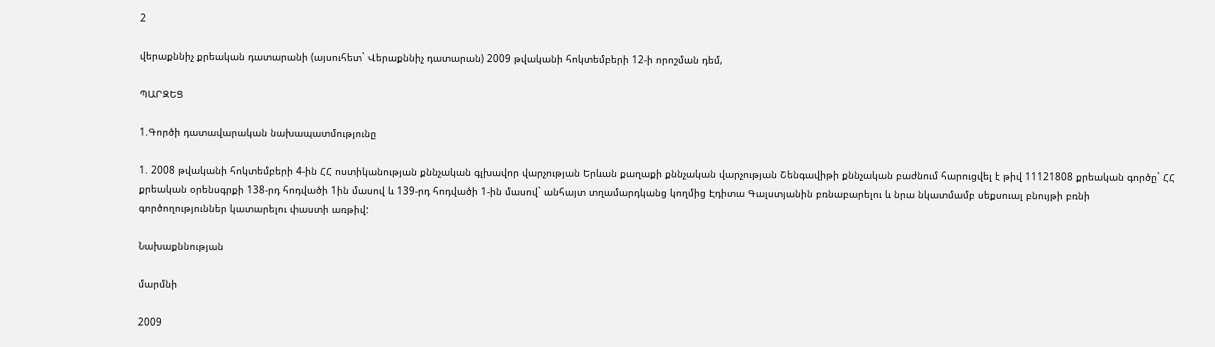2

վերաքննիչ քրեական դատարանի (այսուհետ` Վերաքննիչ դատարան) 2009 թվականի հոկտեմբերի 12-ի որոշման դեմ,

ՊԱՐԶԵՑ

1.Գործի դատավարական նախապատմությունը

1. 2008 թվականի հոկտեմբերի 4-ին ՀՀ ոստիկանության քննչական գլխավոր վարչության Երևան քաղաքի քննչական վարչության Շենգավիթի քննչական բաժնում հարուցվել է թիվ 11121808 քրեական գործը` ՀՀ քրեական օրենսգրքի 138-րդ հոդվածի 1ին մասով և 139-րդ հոդվածի 1-ին մասով` անհայտ տղամարդկանց կողմից Էդիտա Գալստյանին բռնաբարելու և նրա նկատմամբ սեքսուալ բնույթի բռնի գործողություններ կատարելու փաստի առթիվ:

Նախաքննության

մարմնի

2009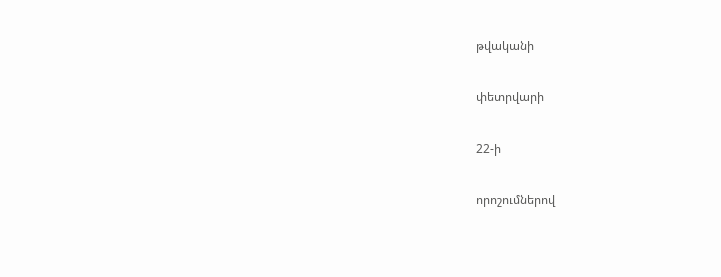թվականի

փետրվարի

22-ի

որոշումներով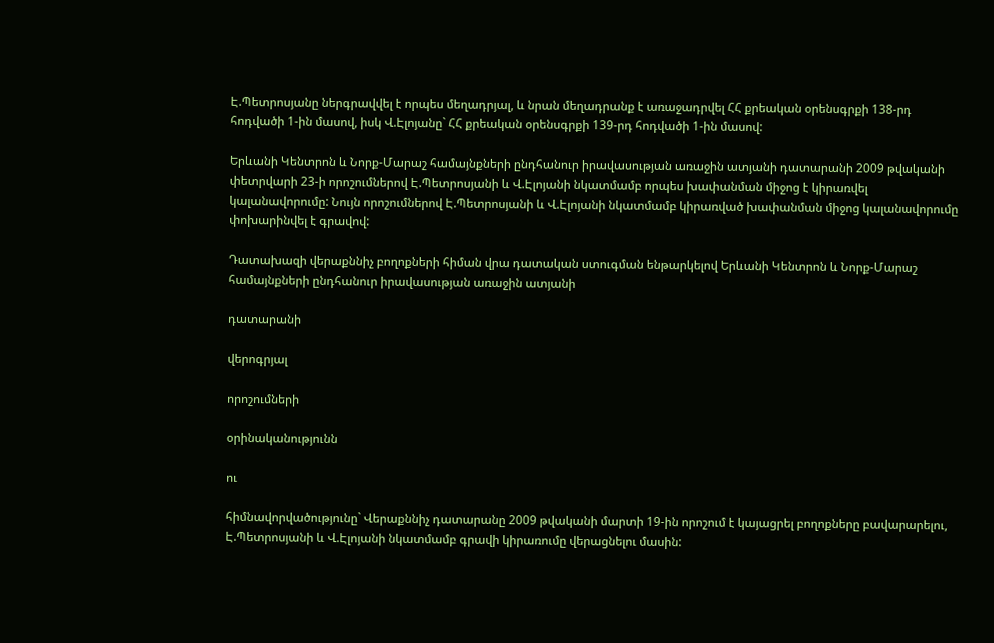Է.Պետրոսյանը ներգրավվել է որպես մեղադրյալ, և նրան մեղադրանք է առաջադրվել ՀՀ քրեական օրենսգրքի 138-րդ հոդվածի 1-ին մասով, իսկ Վ.Էլոյանը` ՀՀ քրեական օրենսգրքի 139-րդ հոդվածի 1-ին մասով:

Երևանի Կենտրոն և Նորք-Մարաշ համայնքների ընդհանուր իրավասության առաջին ատյանի դատարանի 2009 թվականի փետրվարի 23-ի որոշումներով Է.Պետրոսյանի և Վ.Էլոյանի նկատմամբ որպես խափանման միջոց է կիրառվել կալանավորումը: Նույն որոշումներով Է.Պետրոսյանի և Վ.Էլոյանի նկատմամբ կիրառված խափանման միջոց կալանավորումը փոխարինվել է գրավով:

Դատախազի վերաքննիչ բողոքների հիման վրա դատական ստուգման ենթարկելով Երևանի Կենտրոն և Նորք-Մարաշ համայնքների ընդհանուր իրավասության առաջին ատյանի

դատարանի

վերոգրյալ

որոշումների

օրինականությունն

ու

հիմնավորվածությունը` Վերաքննիչ դատարանը 2009 թվականի մարտի 19-ին որոշում է կայացրել բողոքները բավարարելու, Է.Պետրոսյանի և Վ.Էլոյանի նկատմամբ գրավի կիրառումը վերացնելու մասին: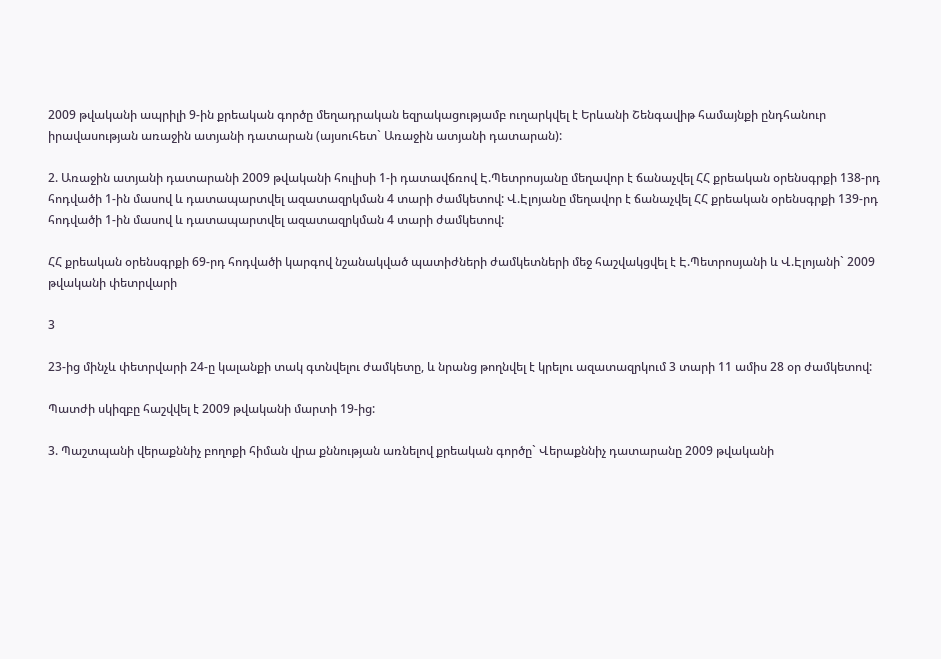2009 թվականի ապրիլի 9-ին քրեական գործը մեղադրական եզրակացությամբ ուղարկվել է Երևանի Շենգավիթ համայնքի ընդհանուր իրավասության առաջին ատյանի դատարան (այսուհետ` Առաջին ատյանի դատարան):

2. Առաջին ատյանի դատարանի 2009 թվականի հուլիսի 1-ի դատավճռով Է.Պետրոսյանը մեղավոր է ճանաչվել ՀՀ քրեական օրենսգրքի 138-րդ հոդվածի 1-ին մասով և դատապարտվել ազատազրկման 4 տարի ժամկետով: Վ.Էլոյանը մեղավոր է ճանաչվել ՀՀ քրեական օրենսգրքի 139-րդ հոդվածի 1-ին մասով և դատապարտվել ազատազրկման 4 տարի ժամկետով:

ՀՀ քրեական օրենսգրքի 69-րդ հոդվածի կարգով նշանակված պատիժների ժամկետների մեջ հաշվակցվել է Է.Պետրոսյանի և Վ.Էլոյանի` 2009 թվականի փետրվարի

3

23-ից մինչև փետրվարի 24-ը կալանքի տակ գտնվելու ժամկետը, և նրանց թողնվել է կրելու ազատազրկում 3 տարի 11 ամիս 28 օր ժամկետով:

Պատժի սկիզբը հաշվվել է 2009 թվականի մարտի 19-ից:

3. Պաշտպանի վերաքննիչ բողոքի հիման վրա քննության առնելով քրեական գործը` Վերաքննիչ դատարանը 2009 թվականի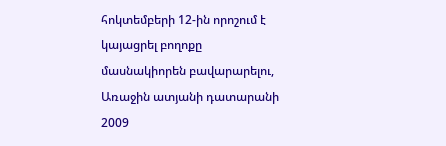հոկտեմբերի 12-ին որոշում է կայացրել բողոքը մասնակիորեն բավարարելու, Առաջին ատյանի դատարանի 2009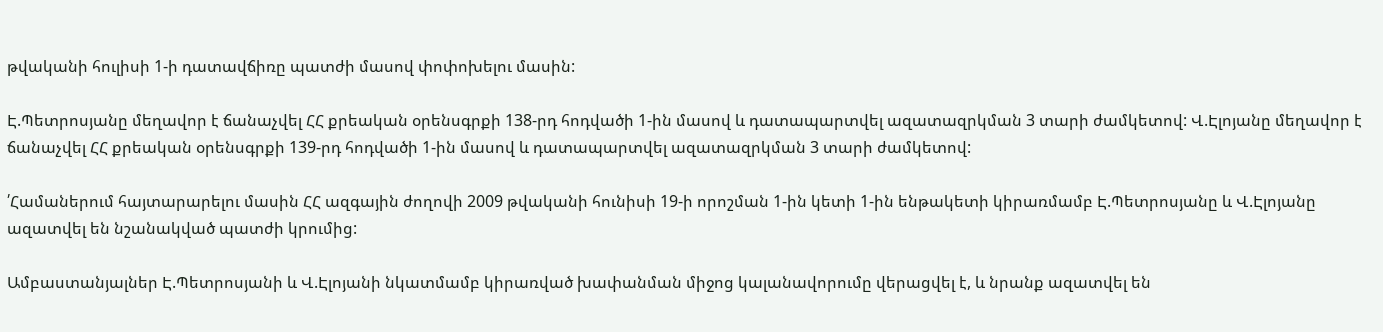թվականի հուլիսի 1-ի դատավճիռը պատժի մասով փոփոխելու մասին:

Է.Պետրոսյանը մեղավոր է ճանաչվել ՀՀ քրեական օրենսգրքի 138-րդ հոդվածի 1-ին մասով և դատապարտվել ազատազրկման 3 տարի ժամկետով: Վ.Էլոյանը մեղավոր է ճանաչվել ՀՀ քրեական օրենսգրքի 139-րդ հոդվածի 1-ին մասով և դատապարտվել ազատազրկման 3 տարի ժամկետով:

՛Համաներում հայտարարելու մասին ՀՀ ազգային ժողովի 2009 թվականի հունիսի 19-ի որոշման 1-ին կետի 1-ին ենթակետի կիրառմամբ Է.Պետրոսյանը և Վ.Էլոյանը ազատվել են նշանակված պատժի կրումից:

Ամբաստանյալներ Է.Պետրոսյանի և Վ.Էլոյանի նկատմամբ կիրառված խափանման միջոց կալանավորումը վերացվել է, և նրանք ազատվել են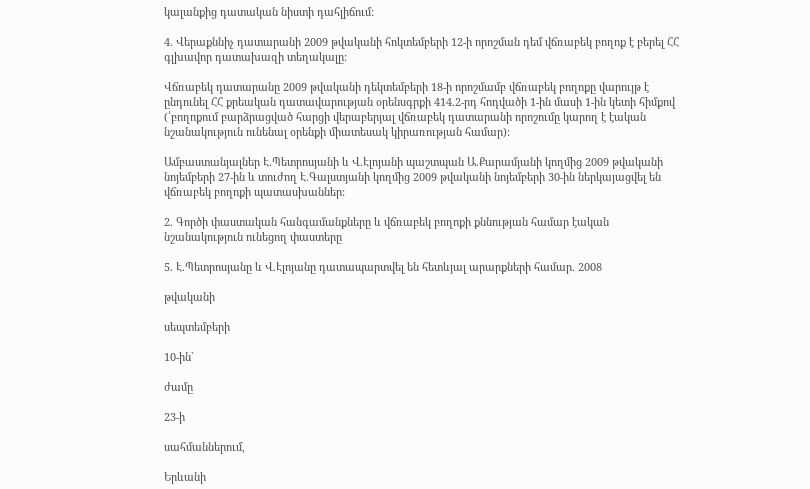կալանքից դատական նիստի դահլիճում:

4. Վերաքննիչ դատարանի 2009 թվականի հոկտեմբերի 12-ի որոշման դեմ վճռաբեկ բողոք է բերել ՀՀ գլխավոր դատախազի տեղակալը:

Վճռաբեկ դատարանը 2009 թվականի դեկտեմբերի 18-ի որոշմամբ վճռաբեկ բողոքը վարույթ է ընդունել ՀՀ քրեական դատավարության օրենսգրքի 414.2-րդ հոդվածի 1-ին մասի 1-ին կետի հիմքով (՛բողոքում բարձրացված հարցի վերաբերյալ վճռաբեկ դատարանի որոշումը կարող է էական նշանակություն ունենալ օրենքի միատեսակ կիրառության համար):

Ամբաստանյալներ Է.Պետրոսյանի և Վ.Էլոյանի պաշտպան Ա.Քարամյանի կողմից 2009 թվականի նոյեմբերի 27-ին և տուժող Է.Գալստյանի կողմից 2009 թվականի նոյեմբերի 30-ին ներկայացվել են վճռաբեկ բողոքի պատասխաններ:

2. Գործի փաստական հանգամանքները և վճռաբեկ բողոքի քննության համար էական նշանակություն ունեցող փաստերը

5. Է.Պետրոսյանը և Վ.Էլոյանը դատապարտվել են հետևյալ արարքների համար. 2008

թվականի

սեպտեմբերի

10-ին`

ժամը

23-ի

սահմաններում,

Երևանի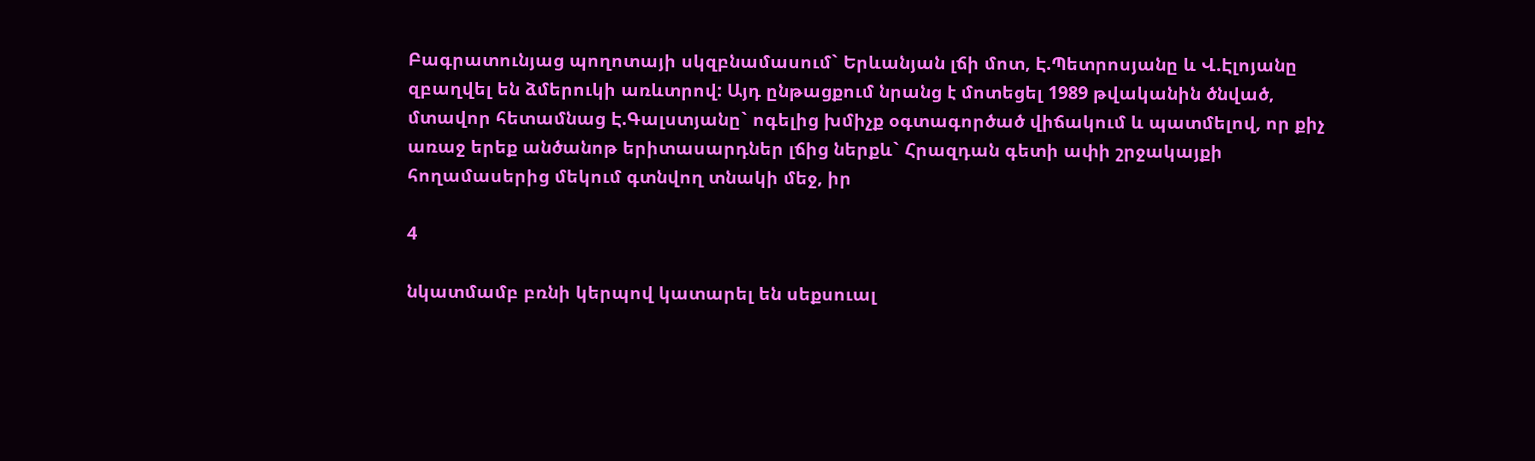Բագրատունյաց պողոտայի սկզբնամասում` Երևանյան լճի մոտ, Է.Պետրոսյանը և Վ.Էլոյանը զբաղվել են ձմերուկի առևտրով: Այդ ընթացքում նրանց է մոտեցել 1989 թվականին ծնված, մտավոր հետամնաց Է.Գալստյանը` ոգելից խմիչք օգտագործած վիճակում և պատմելով, որ քիչ առաջ երեք անծանոթ երիտասարդներ լճից ներքև` Հրազդան գետի ափի շրջակայքի հողամասերից մեկում գտնվող տնակի մեջ, իր

4

նկատմամբ բռնի կերպով կատարել են սեքսուալ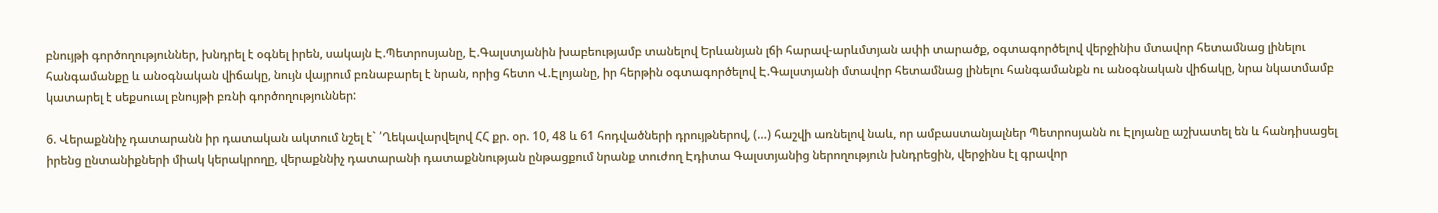բնույթի գործողություններ, խնդրել է օգնել իրեն, սակայն Է.Պետրոսյանը, Է.Գալստյանին խաբեությամբ տանելով Երևանյան լճի հարավ-արևմտյան ափի տարածք, օգտագործելով վերջինիս մտավոր հետամնաց լինելու հանգամանքը և անօգնական վիճակը, նույն վայրում բռնաբարել է նրան, որից հետո Վ.Էլոյանը, իր հերթին օգտագործելով Է.Գալստյանի մտավոր հետամնաց լինելու հանգամանքն ու անօգնական վիճակը, նրա նկատմամբ կատարել է սեքսուալ բնույթի բռնի գործողություններ:

6. Վերաքննիչ դատարանն իր դատական ակտում նշել է` ՛Ղեկավարվելով ՀՀ քր. օր. 10, 48 և 61 հոդվածների դրույթներով, (…) հաշվի առնելով նաև, որ ամբաստանյալներ Պետրոսյանն ու Էլոյանը աշխատել են և հանդիսացել իրենց ընտանիքների միակ կերակրողը, վերաքննիչ դատարանի դատաքննության ընթացքում նրանք տուժող Էդիտա Գալստյանից ներողություն խնդրեցին, վերջինս էլ գրավոր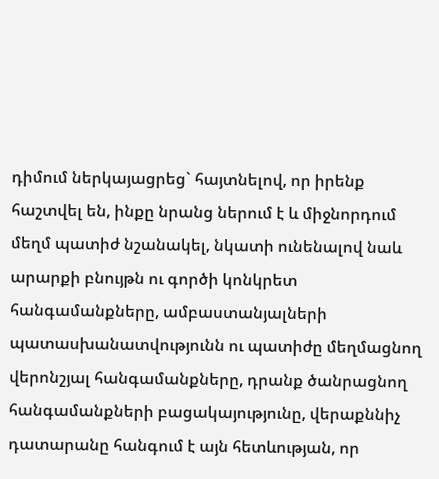դիմում ներկայացրեց` հայտնելով, որ իրենք հաշտվել են, ինքը նրանց ներում է և միջնորդում մեղմ պատիժ նշանակել, նկատի ունենալով նաև արարքի բնույթն ու գործի կոնկրետ հանգամանքները, ամբաստանյալների պատասխանատվությունն ու պատիժը մեղմացնող վերոնշյալ հանգամանքները, դրանք ծանրացնող հանգամանքների բացակայությունը, վերաքննիչ դատարանը հանգում է այն հետևության, որ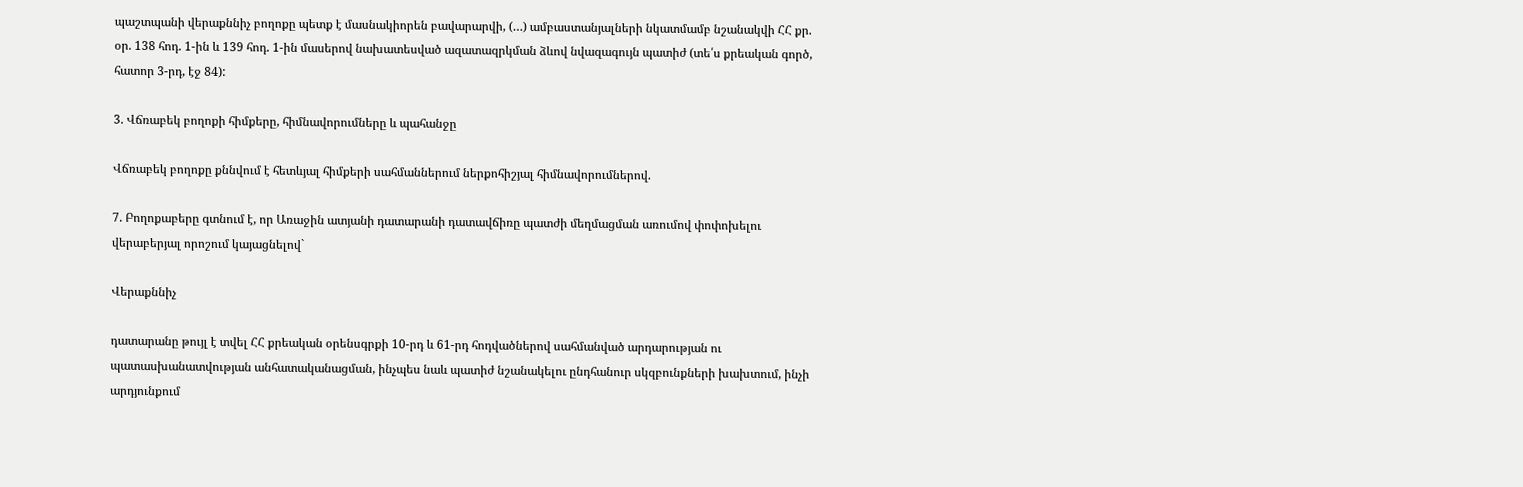պաշտպանի վերաքննիչ բողոքը պետք է մասնակիորեն բավարարվի, (…) ամբաստանյալների նկատմամբ նշանակվի ՀՀ քր. օր. 138 հոդ. 1-ին և 139 հոդ. 1-ին մասերով նախատեսված ազատազրկման ձևով նվազագույն պատիժ (տե՛ս քրեական գործ, հատոր 3-րդ, էջ 84):

3. Վճռաբեկ բողոքի հիմքերը, հիմնավորումները և պահանջը

Վճռաբեկ բողոքը քննվում է հետևյալ հիմքերի սահմաններում ներքոհիշյալ հիմնավորումներով.

7. Բողոքաբերը գտնում է, որ Առաջին ատյանի դատարանի դատավճիռը պատժի մեղմացման առումով փոփոխելու վերաբերյալ որոշում կայացնելով`

Վերաքննիչ

դատարանը թույլ է տվել ՀՀ քրեական օրենսգրքի 10-րդ և 61-րդ հոդվածներով սահմանված արդարության ու պատասխանատվության անհատականացման, ինչպես նաև պատիժ նշանակելու ընդհանուր սկզբունքների խախտում, ինչի արդյունքում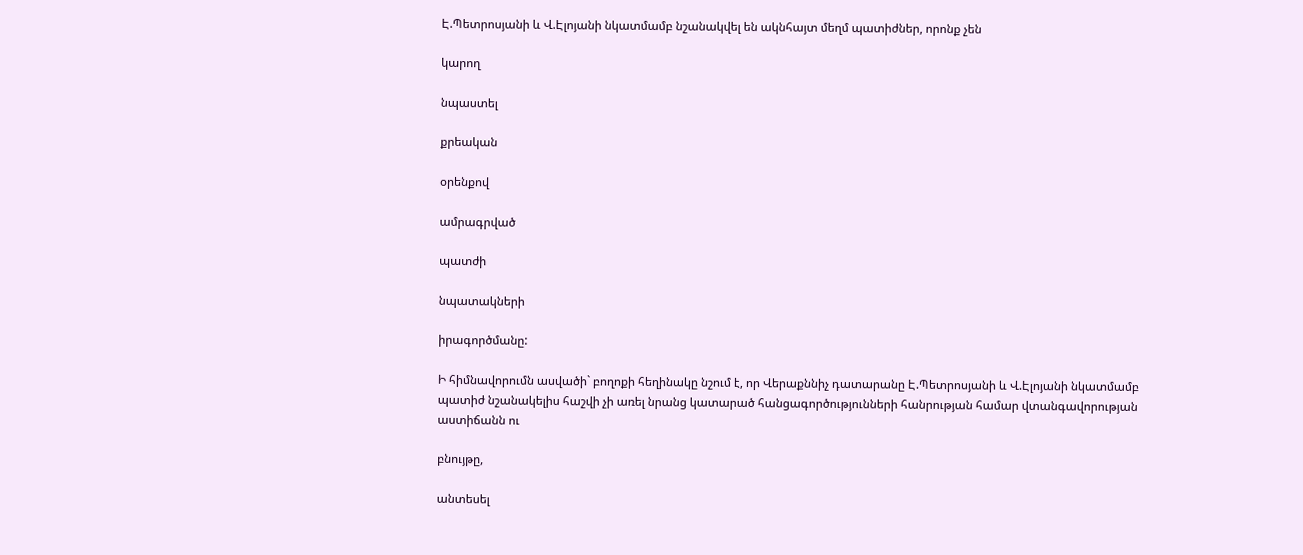Է.Պետրոսյանի և Վ.Էլոյանի նկատմամբ նշանակվել են ակնհայտ մեղմ պատիժներ, որոնք չեն

կարող

նպաստել

քրեական

օրենքով

ամրագրված

պատժի

նպատակների

իրագործմանը:

Ի հիմնավորումն ասվածի` բողոքի հեղինակը նշում է, որ Վերաքննիչ դատարանը Է.Պետրոսյանի և Վ.Էլոյանի նկատմամբ պատիժ նշանակելիս հաշվի չի առել նրանց կատարած հանցագործությունների հանրության համար վտանգավորության աստիճանն ու

բնույթը,

անտեսել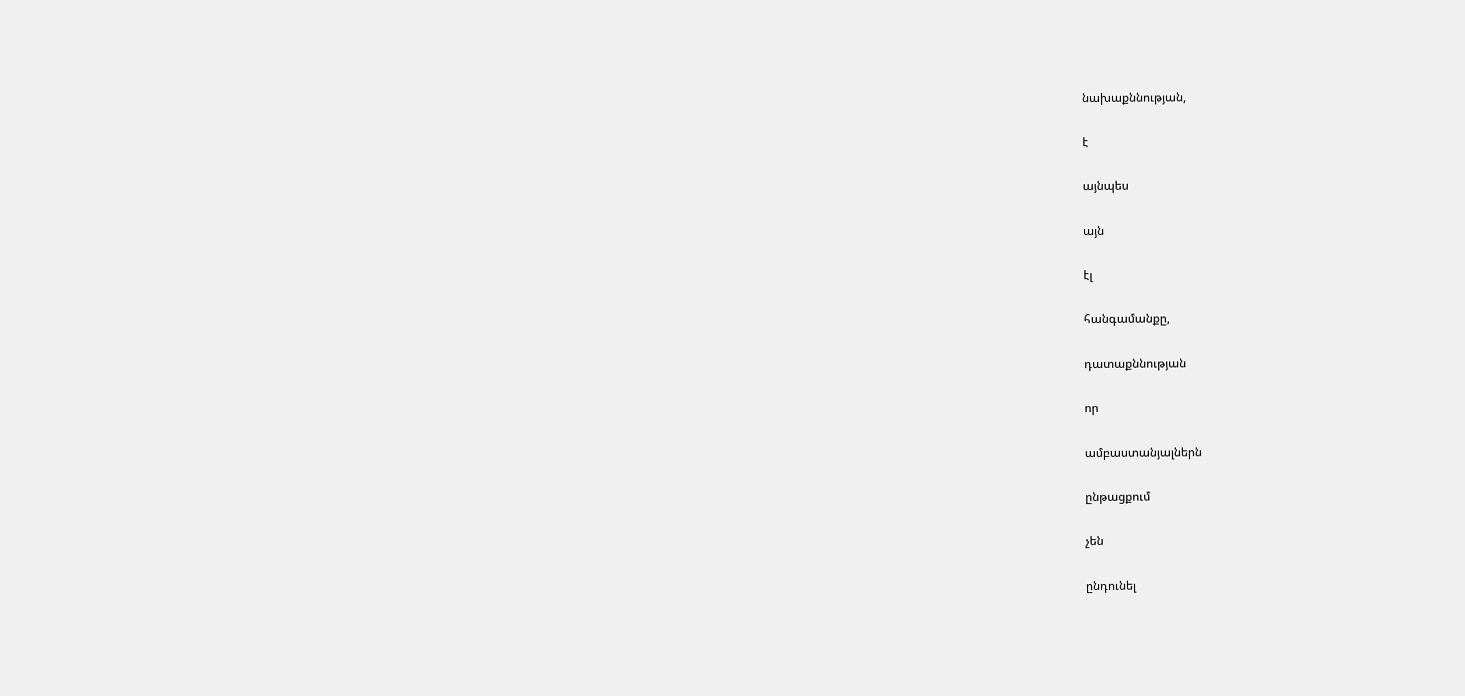նախաքննության,

է

այնպես

այն

էլ

հանգամանքը,

դատաքննության

որ

ամբաստանյալներն

ընթացքում

չեն

ընդունել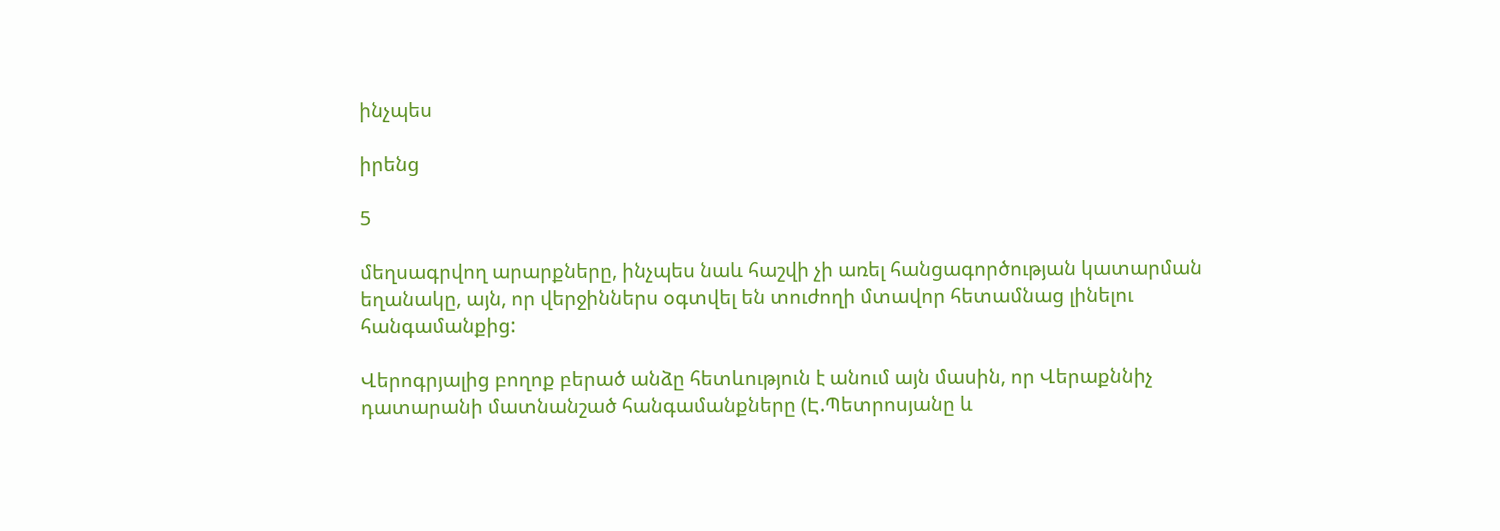ինչպես

իրենց

5

մեղսագրվող արարքները, ինչպես նաև հաշվի չի առել հանցագործության կատարման եղանակը, այն, որ վերջիններս օգտվել են տուժողի մտավոր հետամնաց լինելու հանգամանքից:

Վերոգրյալից բողոք բերած անձը հետևություն է անում այն մասին, որ Վերաքննիչ դատարանի մատնանշած հանգամանքները (Է.Պետրոսյանը և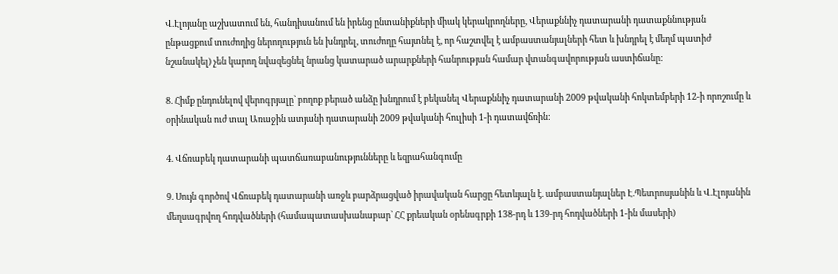Վ.Էլոյանը աշխատում են, հանդիսանում են իրենց ընտանիքների միակ կերակրողները, Վերաքննիչ դատարանի դատաքննության ընթացքում տուժողից ներողություն են խնդրել, տուժողը հայտնել է, որ հաշտվել է ամբաստանյալների հետ և խնդրել է մեղմ պատիժ նշանակել) չեն կարող նվազեցնել նրանց կատարած արարքների հանրության համար վտանգավորության աստիճանը:

8. Հիմք ընդունելով վերոգրյալը` բողոք բերած անձը խնդրում է բեկանել Վերաքննիչ դատարանի 2009 թվականի հոկտեմբերի 12-ի որոշումը և օրինական ուժ տալ Առաջին ատյանի դատարանի 2009 թվականի հուլիսի 1-ի դատավճռին:

4. Վճռաբեկ դատարանի պատճառաբանությունները և եզրահանգումը

9. Սույն գործով Վճռաբեկ դատարանի առջև բարձրացված իրավական հարցը հետևյալն է. ամբաստանյալներ Է.Պետրոսյանին և Վ.Էլոյանին մեղսագրվող հոդվածների (համապատասխանաբար` ՀՀ քրեական օրենսգրքի 138-րդ և 139-րդ հոդվածների 1-ին մասերի)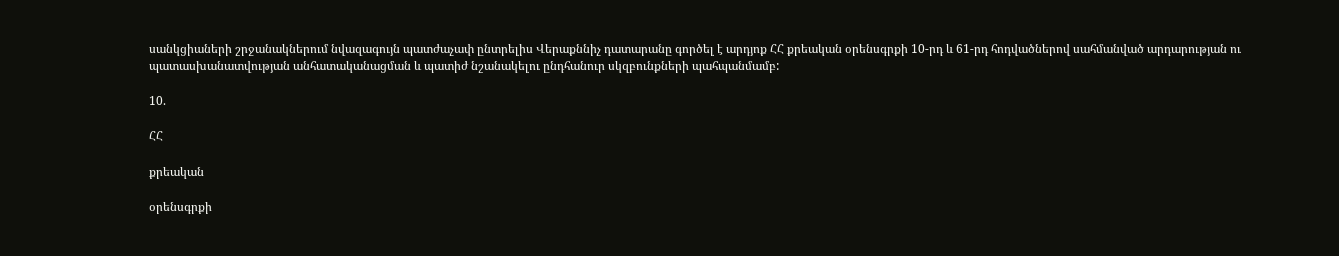սանկցիաների շրջանակներում նվազագույն պատժաչափ ընտրելիս Վերաքննիչ դատարանը գործել է արդյոք ՀՀ քրեական օրենսգրքի 10-րդ և 61-րդ հոդվածներով սահմանված արդարության ու պատասխանատվության անհատականացման և պատիժ նշանակելու ընդհանուր սկզբունքների պահպանմամբ:

10.

ՀՀ

քրեական

օրենսգրքի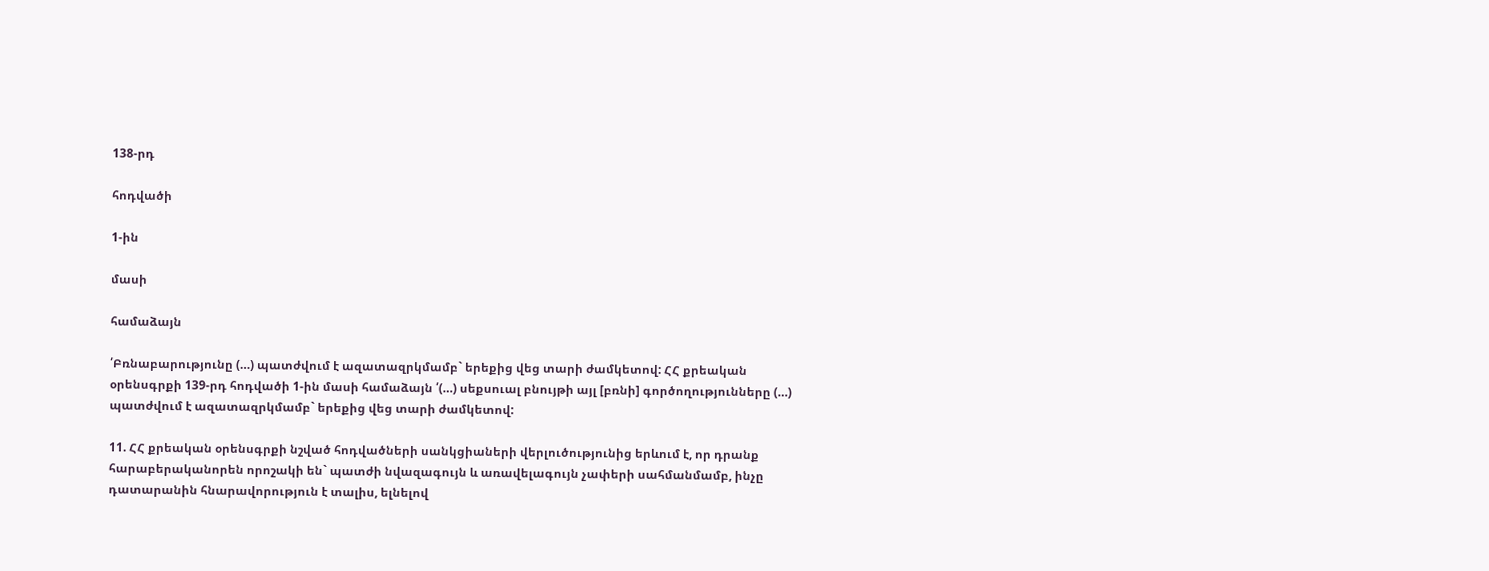138-րդ

հոդվածի

1-ին

մասի

համաձայն

՛Բռնաբարությունը (…) պատժվում է ազատազրկմամբ` երեքից վեց տարի ժամկետով: ՀՀ քրեական օրենսգրքի 139-րդ հոդվածի 1-ին մասի համաձայն ՛(…) սեքսուալ բնույթի այլ [բռնի] գործողությունները (…) պատժվում է ազատազրկմամբ` երեքից վեց տարի ժամկետով:

11. ՀՀ քրեական օրենսգրքի նշված հոդվածների սանկցիաների վերլուծությունից երևում է, որ դրանք հարաբերականորեն որոշակի են` պատժի նվազագույն և առավելագույն չափերի սահմանմամբ, ինչը դատարանին հնարավորություն է տալիս, ելնելով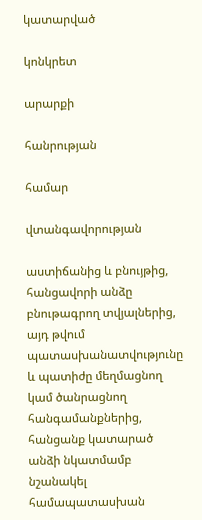կատարված

կոնկրետ

արարքի

հանրության

համար

վտանգավորության

աստիճանից և բնույթից, հանցավորի անձը բնութագրող տվյալներից, այդ թվում պատասխանատվությունը և պատիժը մեղմացնող կամ ծանրացնող հանգամանքներից, հանցանք կատարած անձի նկատմամբ նշանակել համապատասխան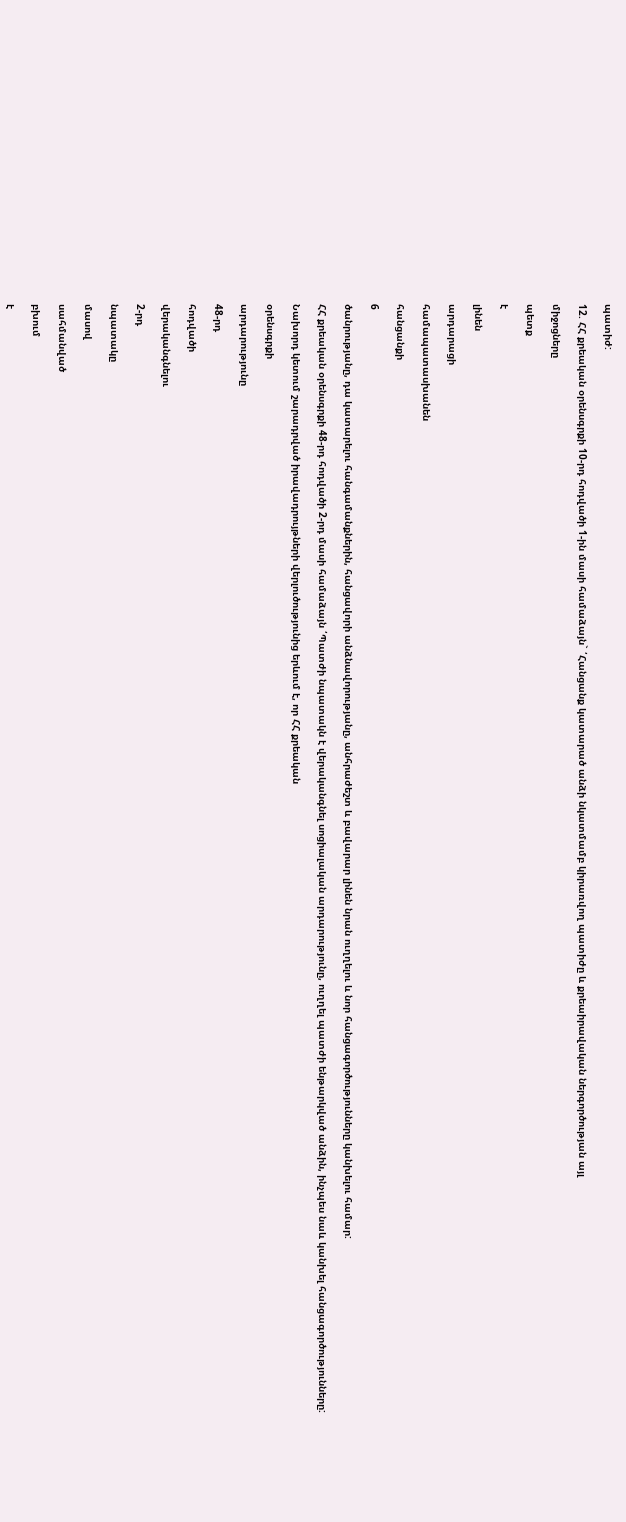պատիժ:

12. ՀՀ քրեական օրենսգրքի 10-րդ հոդվածի 1-ին մասի համաձայն` ՛Հանցանք կատարած անձի նկատմամբ կիրառվող պատիժը և քրեաիրավական ներգործության այլ

միջոցները

պետք

է

լինեն

արդարացի

համապատասխանեն

հանցանքի

6

ծանրությանը, դա կատարելու հանգամանքներին, հանցավորի անձնավորությանը, անհրաժեշտ և բավարար լինեն նրան ուղղելու և նոր հանցագործությունները կանխելու համար:

ՀՀ քրեական օրենսգրքի 48-րդ հոդվածի 2-րդ մասի համաձայն ՛Պատժի նպատակն է վերականգնել սոցիալական արդարությունը, ուղղել պատժի ենթարկված անձին, ինչպես նաև կանխել հանցագործությունները:

Նախորդ կետում շարադրված իրավադրույթների վերլուծությունից երևում է, որ ՀՀ քրեական

օրենսգրքի

արդարությունը

48-րդ

հոդվածի

վերականգնելու

2-րդ

նպատակը

մասով

սահմանված

բխում

է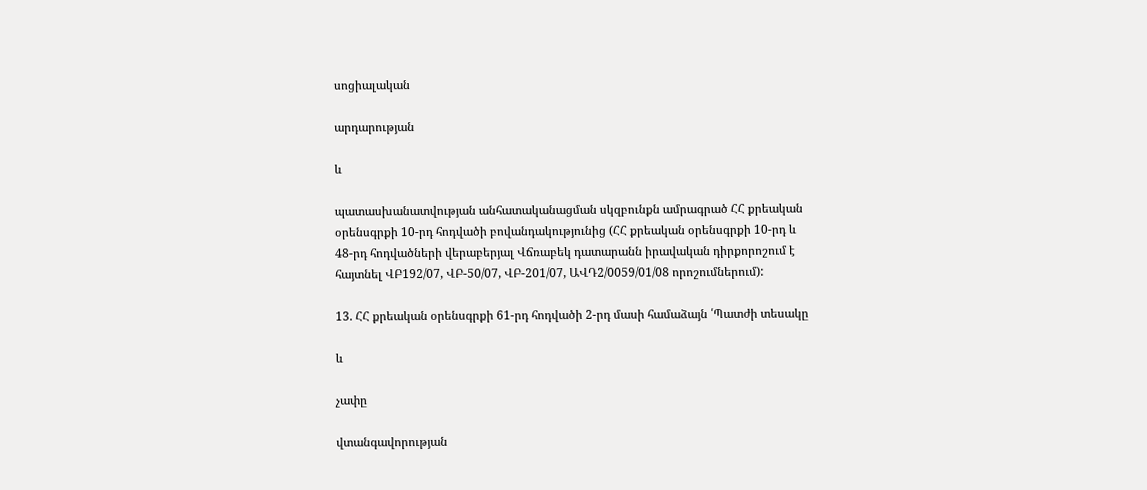սոցիալական

արդարության

և

պատասխանատվության անհատականացման սկզբունքն ամրագրած ՀՀ քրեական օրենսգրքի 10-րդ հոդվածի բովանդակությունից (ՀՀ քրեական օրենսգրքի 10-րդ և 48-րդ հոդվածների վերաբերյալ Վճռաբեկ դատարանն իրավական դիրքորոշում է հայտնել ՎԲ192/07, ՎԲ-50/07, ՎԲ-201/07, ԱՎԴ2/0059/01/08 որոշումներում):

13. ՀՀ քրեական օրենսգրքի 61-րդ հոդվածի 2-րդ մասի համաձայն ՛Պատժի տեսակը

և

չափը

վտանգավորության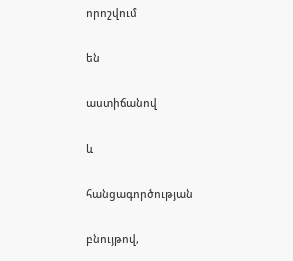որոշվում

են

աստիճանով

և

հանցագործության

բնույթով,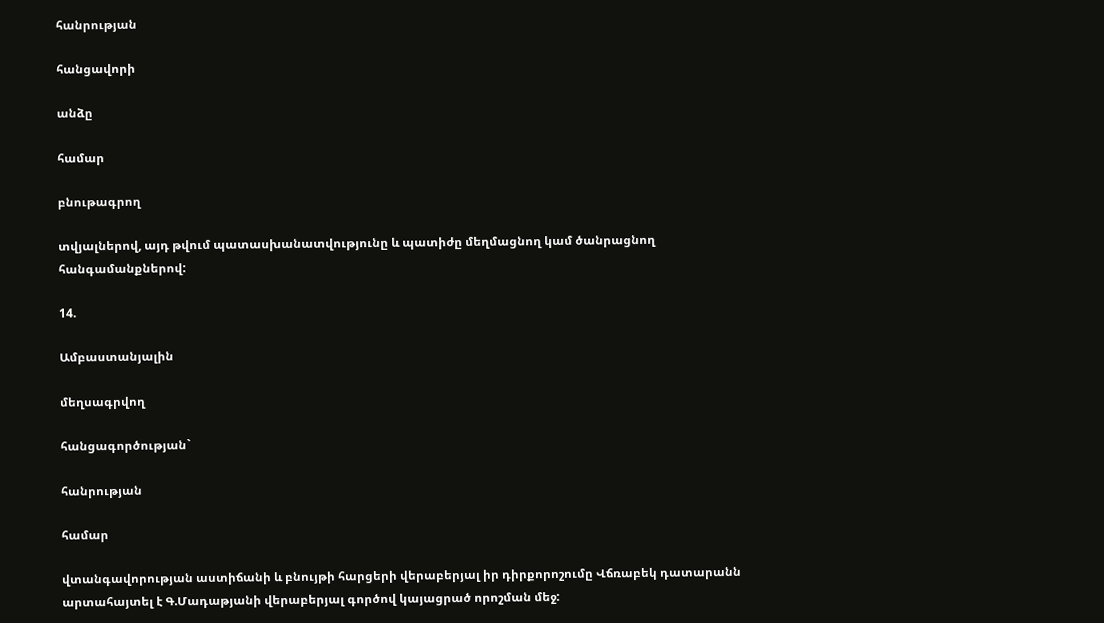հանրության

հանցավորի

անձը

համար

բնութագրող

տվյալներով, այդ թվում պատասխանատվությունը և պատիժը մեղմացնող կամ ծանրացնող հանգամանքներով:

14.

Ամբաստանյալին

մեղսագրվող

հանցագործության`

հանրության

համար

վտանգավորության աստիճանի և բնույթի հարցերի վերաբերյալ իր դիրքորոշումը Վճռաբեկ դատարանն արտահայտել է Գ.Մադաթյանի վերաբերյալ գործով կայացրած որոշման մեջ: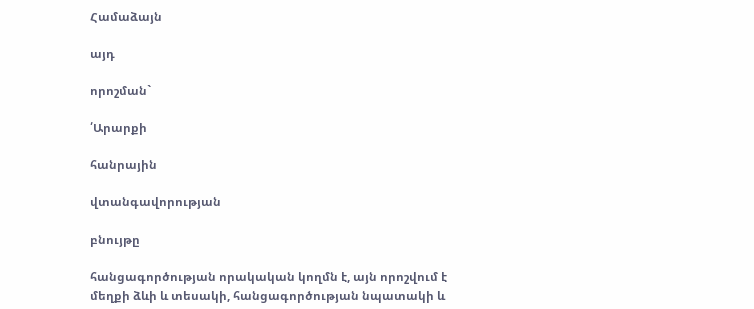Համաձայն

այդ

որոշման`

՛Արարքի

հանրային

վտանգավորության

բնույթը

հանցագործության որակական կողմն է, այն որոշվում է մեղքի ձևի և տեսակի, հանցագործության նպատակի և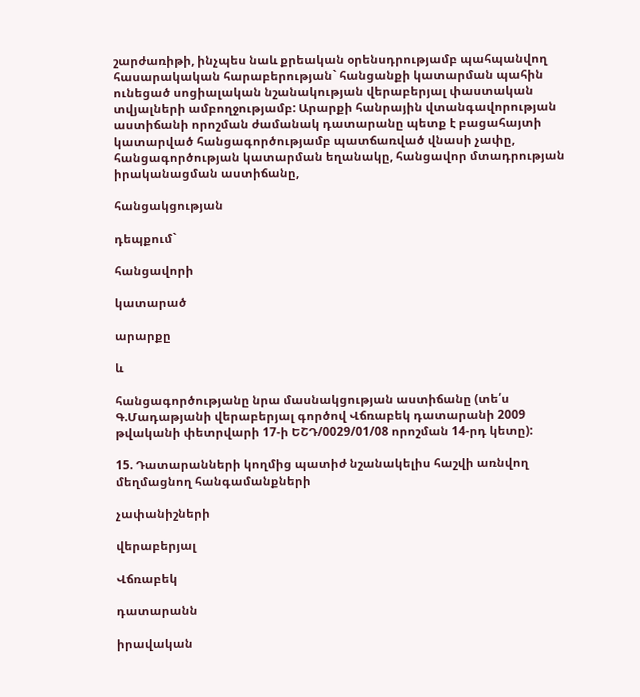շարժառիթի, ինչպես նաև քրեական օրենսդրությամբ պահպանվող հասարակական հարաբերության` հանցանքի կատարման պահին ունեցած սոցիալական նշանակության վերաբերյալ փաստական տվյալների ամբողջությամբ: Արարքի հանրային վտանգավորության աստիճանի որոշման ժամանակ դատարանը պետք է բացահայտի կատարված հանցագործությամբ պատճառված վնասի չափը, հանցագործության կատարման եղանակը, հանցավոր մտադրության իրականացման աստիճանը,

հանցակցության

դեպքում`

հանցավորի

կատարած

արարքը

և

հանցագործությանը նրա մասնակցության աստիճանը (տե՛ս Գ.Մադաթյանի վերաբերյալ գործով Վճռաբեկ դատարանի 2009 թվականի փետրվարի 17-ի ԵՇԴ/0029/01/08 որոշման 14-րդ կետը):

15. Դատարանների կողմից պատիժ նշանակելիս հաշվի առնվող մեղմացնող հանգամանքների

չափանիշների

վերաբերյալ

Վճռաբեկ

դատարանն

իրավական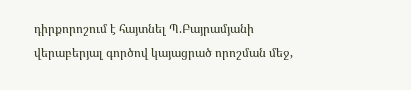դիրքորոշում է հայտնել Պ.Բայրամյանի վերաբերյալ գործով կայացրած որոշման մեջ,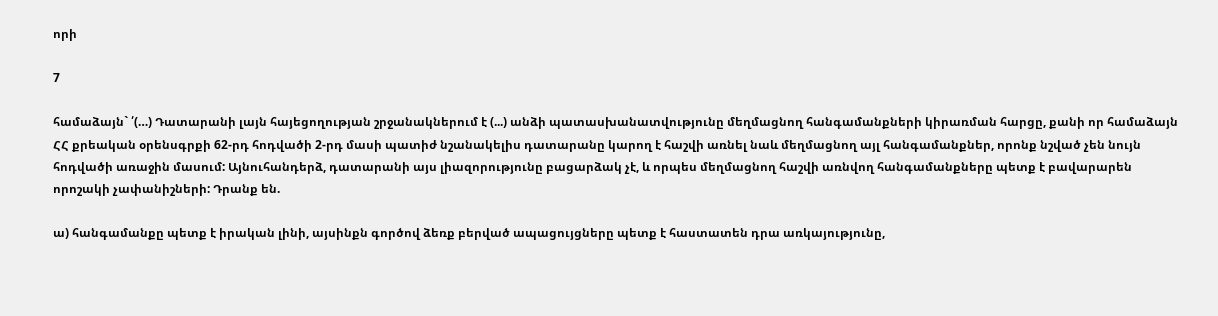որի

7

համաձայն` ՛(…) Դատարանի լայն հայեցողության շրջանակներում է (...) անձի պատասխանատվությունը մեղմացնող հանգամանքների կիրառման հարցը, քանի որ համաձայն ՀՀ քրեական օրենսգրքի 62-րդ հոդվածի 2-րդ մասի պատիժ նշանակելիս դատարանը կարող է հաշվի առնել նաև մեղմացնող այլ հանգամանքներ, որոնք նշված չեն նույն հոդվածի առաջին մասում: Այնուհանդերձ, դատարանի այս լիազորությունը բացարձակ չէ, և որպես մեղմացնող հաշվի առնվող հանգամանքները պետք է բավարարեն որոշակի չափանիշների: Դրանք են.

ա) հանգամանքը պետք է իրական լինի, այսինքն գործով ձեռք բերված ապացույցները պետք է հաստատեն դրա առկայությունը,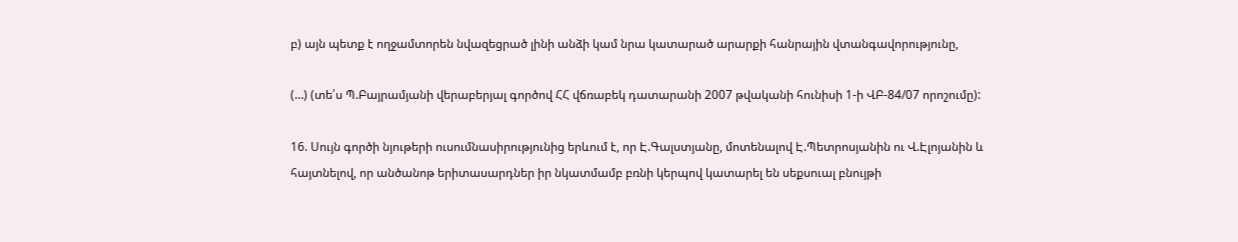բ) այն պետք է ողջամտորեն նվազեցրած լինի անձի կամ նրա կատարած արարքի հանրային վտանգավորությունը,

(…) (տե՛ս Պ.Բայրամյանի վերաբերյալ գործով ՀՀ վճռաբեկ դատարանի 2007 թվականի հունիսի 1-ի ՎԲ-84/07 որոշումը):

16. Սույն գործի նյութերի ուսումնասիրությունից երևում է, որ Է.Գալստյանը, մոտենալով Է.Պետրոսյանին ու Վ.Էլոյանին և հայտնելով, որ անծանոթ երիտասարդներ իր նկատմամբ բռնի կերպով կատարել են սեքսուալ բնույթի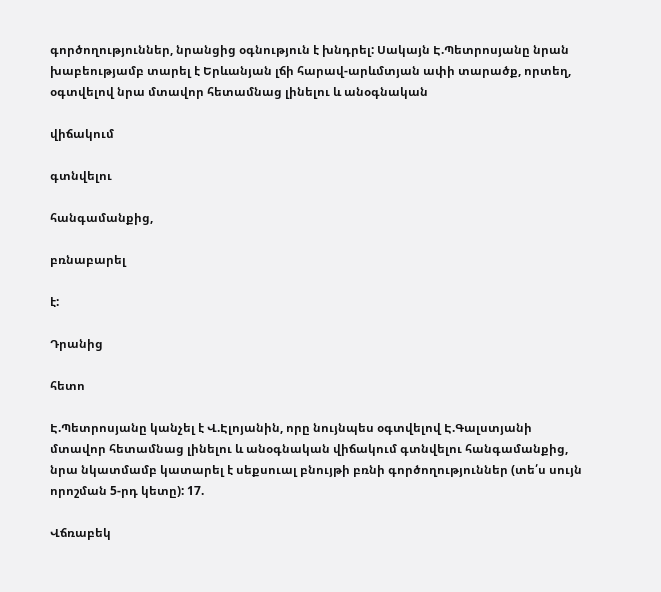գործողություններ, նրանցից օգնություն է խնդրել: Սակայն Է.Պետրոսյանը նրան խաբեությամբ տարել է Երևանյան լճի հարավ-արևմտյան ափի տարածք, որտեղ, օգտվելով նրա մտավոր հետամնաց լինելու և անօգնական

վիճակում

գտնվելու

հանգամանքից,

բռնաբարել

է:

Դրանից

հետո

Է.Պետրոսյանը կանչել է Վ.Էլոյանին, որը նույնպես օգտվելով Է.Գալստյանի մտավոր հետամնաց լինելու և անօգնական վիճակում գտնվելու հանգամանքից, նրա նկատմամբ կատարել է սեքսուալ բնույթի բռնի գործողություններ (տե՛ս սույն որոշման 5-րդ կետը): 17.

Վճռաբեկ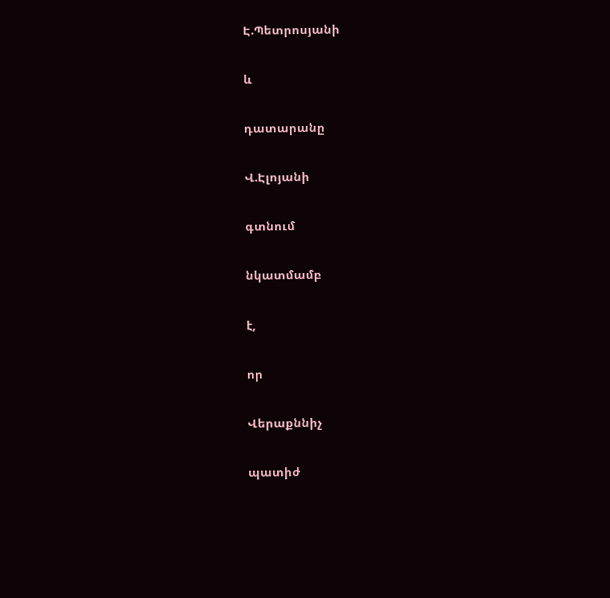Է.Պետրոսյանի

և

դատարանը

Վ.Էլոյանի

գտնում

նկատմամբ

է,

որ

Վերաքննիչ

պատիժ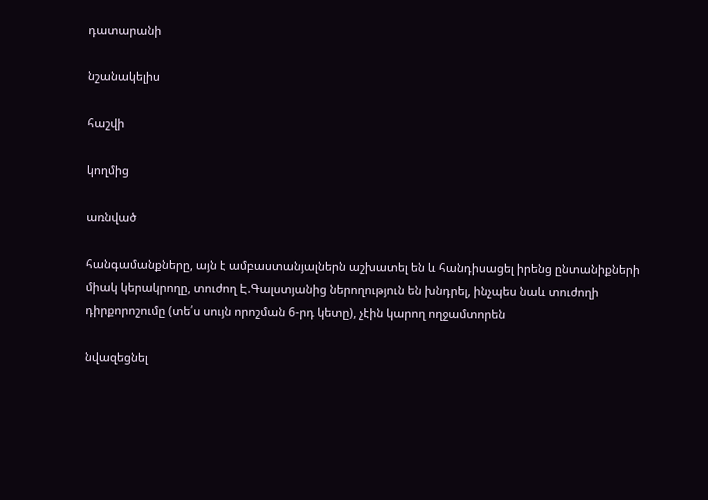դատարանի

նշանակելիս

հաշվի

կողմից

առնված

հանգամանքները, այն է ամբաստանյալներն աշխատել են և հանդիսացել իրենց ընտանիքների միակ կերակրողը, տուժող Է.Գալստյանից ներողություն են խնդրել, ինչպես նաև տուժողի դիրքորոշումը (տե՛ս սույն որոշման 6-րդ կետը), չէին կարող ողջամտորեն

նվազեցնել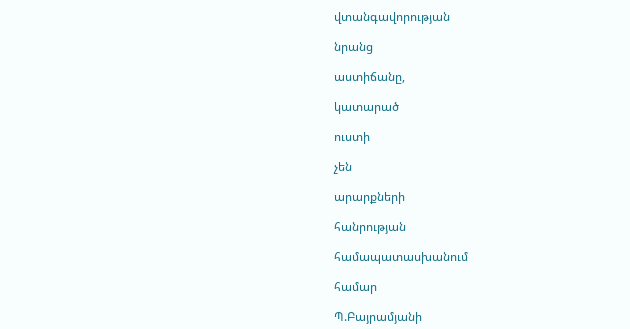վտանգավորության

նրանց

աստիճանը,

կատարած

ուստի

չեն

արարքների

հանրության

համապատասխանում

համար

Պ.Բայրամյանի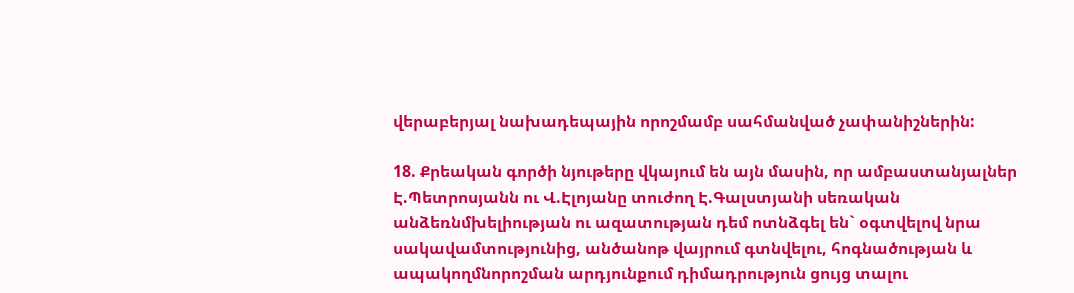վերաբերյալ նախադեպային որոշմամբ սահմանված չափանիշներին:

18. Քրեական գործի նյութերը վկայում են այն մասին, որ ամբաստանյալներ Է.Պետրոսյանն ու Վ.Էլոյանը տուժող Է.Գալստյանի սեռական անձեռնմխելիության ու ազատության դեմ ոտնձգել են` օգտվելով նրա սակավամտությունից, անծանոթ վայրում գտնվելու, հոգնածության և ապակողմնորոշման արդյունքում դիմադրություն ցույց տալու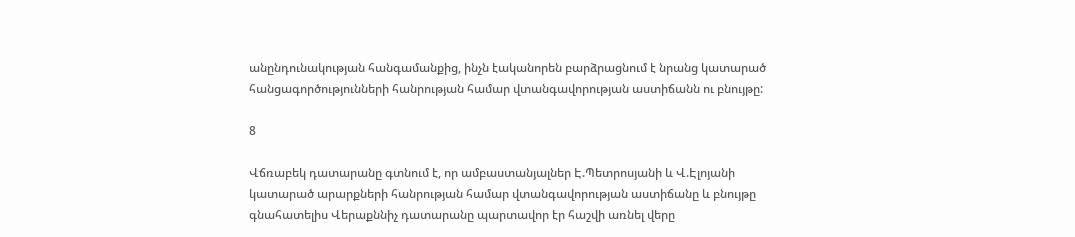անընդունակության հանգամանքից, ինչն էականորեն բարձրացնում է նրանց կատարած հանցագործությունների հանրության համար վտանգավորության աստիճանն ու բնույթը:

8

Վճռաբեկ դատարանը գտնում է, որ ամբաստանյալներ Է.Պետրոսյանի և Վ.Էլոյանի կատարած արարքների հանրության համար վտանգավորության աստիճանը և բնույթը գնահատելիս Վերաքննիչ դատարանը պարտավոր էր հաշվի առնել վերը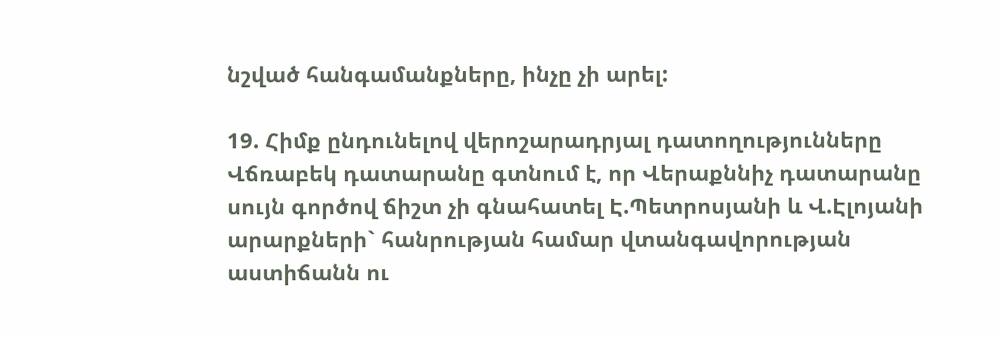նշված հանգամանքները, ինչը չի արել:

19. Հիմք ընդունելով վերոշարադրյալ դատողությունները Վճռաբեկ դատարանը գտնում է, որ Վերաքննիչ դատարանը սույն գործով ճիշտ չի գնահատել Է.Պետրոսյանի և Վ.Էլոյանի արարքների` հանրության համար վտանգավորության աստիճանն ու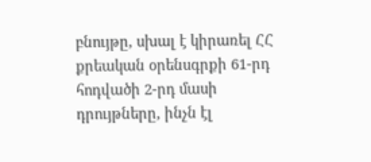բնույթը, սխալ է կիրառել ՀՀ քրեական օրենսգրքի 61-րդ հոդվածի 2-րդ մասի դրույթները, ինչն էլ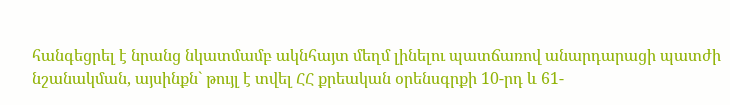հանգեցրել է նրանց նկատմամբ ակնհայտ մեղմ լինելու պատճառով անարդարացի պատժի նշանակման, այսինքն` թույլ է տվել ՀՀ քրեական օրենսգրքի 10-րդ և 61-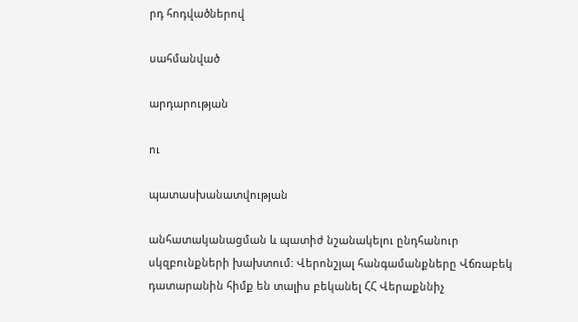րդ հոդվածներով

սահմանված

արդարության

ու

պատասխանատվության

անհատականացման և պատիժ նշանակելու ընդհանուր սկզբունքների խախտում: Վերոնշյալ հանգամանքները Վճռաբեկ դատարանին հիմք են տալիս բեկանել ՀՀ Վերաքննիչ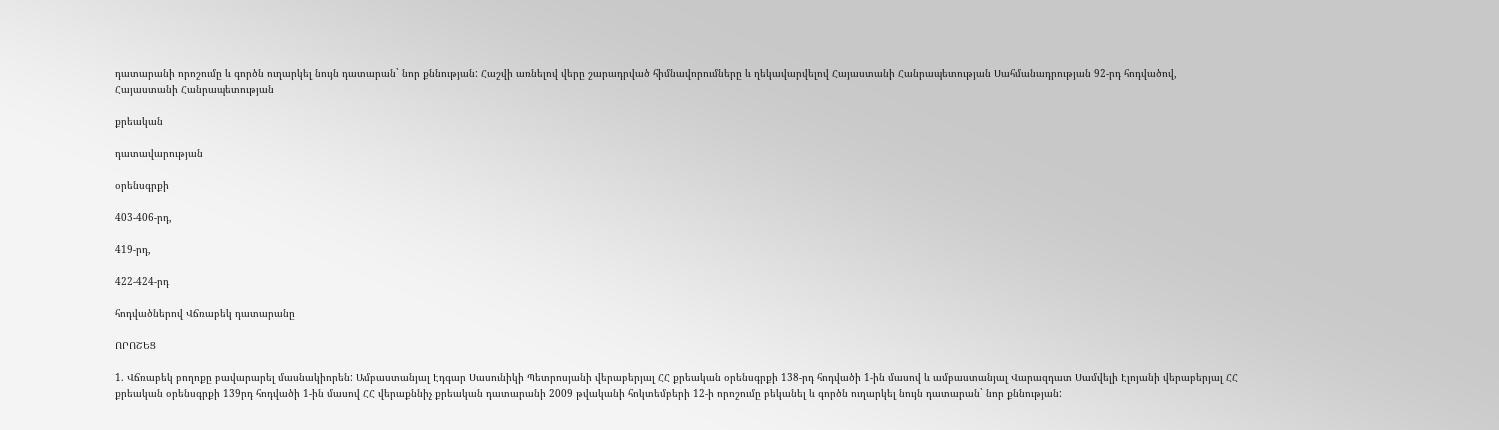դատարանի որոշումը և գործն ուղարկել նույն դատարան` նոր քննության: Հաշվի առնելով վերը շարադրված հիմնավորումները և ղեկավարվելով Հայաստանի Հանրապետության Սահմանադրության 92-րդ հոդվածով, Հայաստանի Հանրապետության

քրեական

դատավարության

օրենսգրքի

403-406-րդ,

419-րդ,

422-424-րդ

հոդվածներով Վճռաբեկ դատարանը

ՈՐՈՇԵՑ

1. Վճռաբեկ բողոքը բավարարել մասնակիորեն: Ամբաստանյալ Էդգար Սասունիկի Պետրոսյանի վերաբերյալ ՀՀ քրեական օրենսգրքի 138-րդ հոդվածի 1-ին մասով և ամբաստանյալ Վարազդատ Սամվելի Էլոյանի վերաբերյալ ՀՀ քրեական օրենսգրքի 139րդ հոդվածի 1-ին մասով ՀՀ վերաքննիչ քրեական դատարանի 2009 թվականի հոկտեմբերի 12-ի որոշումը բեկանել և գործն ուղարկել նույն դատարան` նոր քննության: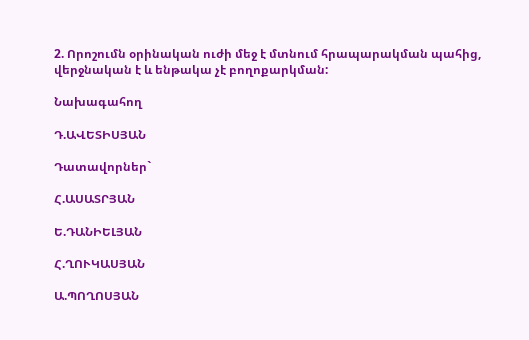2. Որոշումն օրինական ուժի մեջ է մտնում հրապարակման պահից, վերջնական է և ենթակա չէ բողոքարկման:

Նախագահող

Դ.ԱՎԵՏԻՍՅԱՆ

Դատավորներ`

Հ.ԱՍԱՏՐՅԱՆ

Ե.ԴԱՆԻԵԼՅԱՆ

Հ.ՂՈՒԿԱՍՅԱՆ

Ա.ՊՈՂՈՍՅԱՆ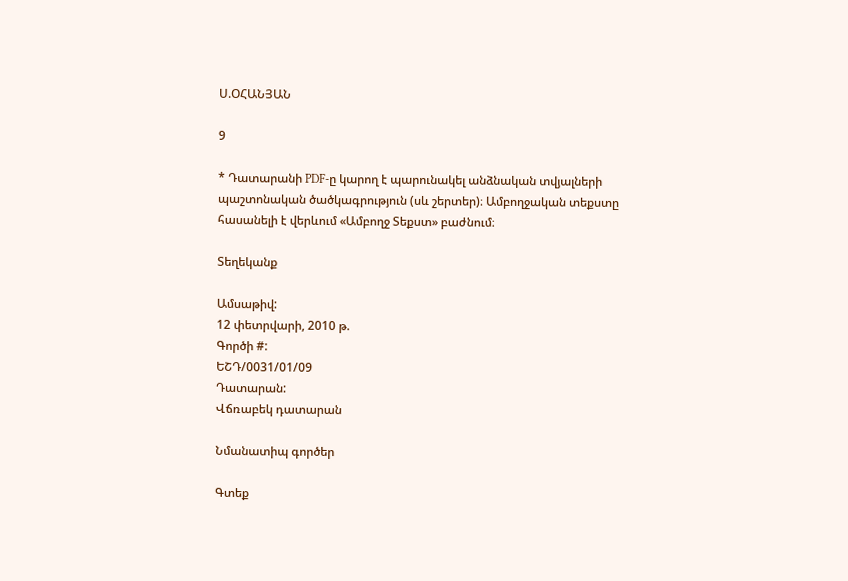Ս.ՕՀԱՆՅԱՆ

9

* Դատարանի PDF-ը կարող է պարունակել անձնական տվյալների պաշտոնական ծածկագրություն (սև շերտեր)։ Ամբողջական տեքստը հասանելի է վերևում «Ամբողջ Տեքստ» բաժնում։

Տեղեկանք

Ամսաթիվ:
12 փետրվարի, 2010 թ.
Գործի #:
ԵՇԴ/0031/01/09
Դատարան:
Վճռաբեկ դատարան

Նմանատիպ գործեր

Գտեք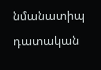նմանատիպ դատական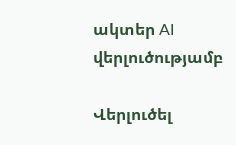ակտեր AI վերլուծությամբ

Վերլուծել